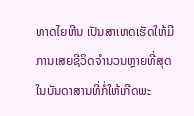ທາດໄຍຫີນ ເປັນສາເຫດເຮັດໃຫ້ມີການເສຍຊີວິດຈໍານວນຫຼາຍທີ່ສຸດ ໃນບັນດາສານທີ່ກໍ່ໃຫ້ເກີດພະ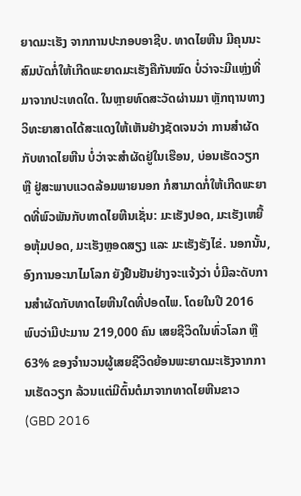ຍາດມະເຮັງ ຈາກການປະກອບອາຊີບ. ທາດໄຍຫີນ ມີຄຸນນະສົມບັດກໍ່ໃຫ້ເກີດພະຍາດມະເຮັງຄືກັນໝົດ ບໍ່ວ່າຈະມີແຫຼ່ງທີ່ມາຈາກປະເທດໃດ. ໃນຫຼາຍທົດສະວັດຜ່ານມາ ຫຼັກຖານທາງວິທະຍາສາດໄດ້ສະແດງໃຫ້ເຫັນຢ່າງຊັດເຈນວ່າ ການສຳຜັດກັບທາດໄຍຫີນ ບໍ່ວ່າຈະສໍາຜັດຢູ່ໃນເຮືອນ, ບ່ອນເຮັດວຽກ ຫຼື ຢູ່ສະພາບແວດລ້ອມພາຍນອກ ກໍສາມາດກໍ່ໃຫ້ເກີດພະຍາດທີ່ພົວພັນກັບທາດໄຍຫີນເຊັ່ນ: ມະເຮັງປອດ, ມະເຮັງເຫຍື້ອຫຸ້ມປອດ, ມະເຮັງຫຼອດສຽງ ແລະ ມະເຮັງຮັງໄຂ່. ນອກນັ້ນ, ອົງການອະນາໄມໂລກ ຍັງຢືນຢັນຢ່າງຈະແຈ້ງວ່າ ບໍ່ມີລະດັບການສຳຜັດກັບທາດໄຍຫີນໃດທີ່ປອດໄພ. ໂດຍໃນປີ 2016 ພົບວ່າມີປະມານ 219,000 ຄົນ ເສຍຊີວິດໃນທົ່ວໂລກ ຫຼື 63% ຂອງຈຳນວນຜູ້ເສຍຊີວິດຍ້ອນພະຍາດມະເຮັງຈາກການເຮັດວຽກ ລ້ວນແຕ່ມີຕົ້ນຕໍມາຈາກທາດໄຍຫີນຂາວ (GBD 2016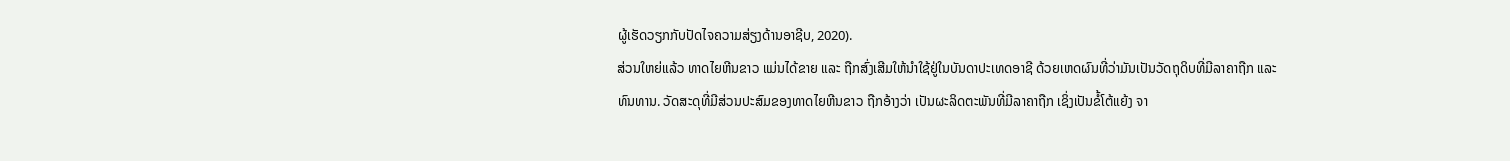ຜູ້ເຮັດວຽກກັບປັດໄຈຄວາມສ່ຽງດ້ານອາຊີບ, 2020).
ສ່ວນໃຫຍ່ແລ້ວ ທາດໄຍຫີນຂາວ ແມ່ນໄດ້ຂາຍ ແລະ ຖືກສົ່ງເສີມໃຫ້ນໍາໃຊ້ຢູ່ໃນບັນດາປະເທດອາຊີ ດ້ວຍເຫດຜົນທີ່ວ່າມັນເປັນວັດຖຸດິບທີ່ມີລາຄາຖືກ ແລະ ທົນທານ. ວັດສະດຸທີ່ມີສ່ວນປະສົມຂອງທາດໄຍຫີນຂາວ ຖືກອ້າງວ່າ ເປັນຜະລິດຕະພັນທີ່ມີລາຄາຖືກ ເຊິ່ງເປັນຂໍ້ໂຕ້ແຍ້ງ ຈາ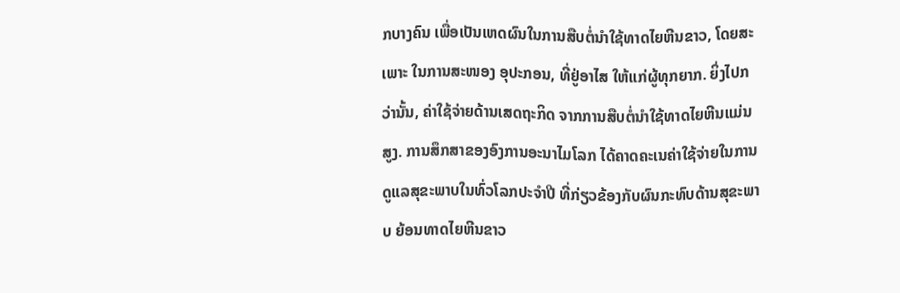ກບາງຄົນ ເພື່ອເປັນເຫດຜົນໃນການສືບຕໍ່ນໍາໃຊ້ທາດໄຍຫີນຂາວ, ໂດຍສະເພາະ ໃນການສະໜອງ ອຸປະກອນ, ທີ່ຢູ່ອາໄສ ໃຫ້ແກ່ຜູ້ທຸກຍາກ. ຍິ່ງໄປກວ່ານັ້ນ, ຄ່າໃຊ້ຈ່າຍດ້ານເສດຖະກິດ ຈາກການສືບຕໍ່ນໍາໃຊ້ທາດໄຍຫີນແມ່ນສູງ. ການສຶກສາຂອງອົງການອະນາໄມໂລກ ໄດ້ຄາດຄະເນຄ່າໃຊ້ຈ່າຍໃນການດູແລສຸຂະພາບໃນທົ່ວໂລກປະຈຳປີ ທີ່ກ່ຽວຂ້ອງກັບຜົນກະທົບດ້ານສຸຂະພາບ ຍ້ອນທາດໄຍຫີນຂາວ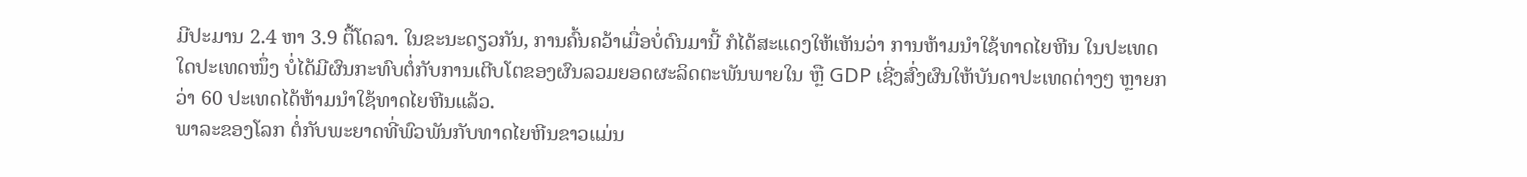ມີປະມານ 2.4 ຫາ 3.9 ຕື້ໂດລາ. ໃນຂະນະດຽວກັນ, ການຄົ້ນຄວ້າເມື່ອບໍ່ດົນມານີ້ ກໍໄດ້ສະແດງໃຫ້ເຫັນວ່າ ການຫ້າມນຳໃຊ້ທາດໄຍຫີນ ໃນປະເທດໃດປະເທດໜຶ່ງ ບໍ່ໄດ້ມີຜົນກະທົບຕໍ່ກັບການເຕີບໂຕຂອງຜົນລວມຍອດຜະລິດຕະພັນພາຍໃນ ຫຼື GDP ເຊີ່ງສົ່ງຜົນໃຫ້ບັນດາປະເທດຕ່າງໆ ຫຼາຍກວ່າ 60 ປະເທດໄດ້ຫ້າມນຳໃຊ້ທາດໄຍຫີນແລ້ວ.
ພາລະຂອງໂລກ ຕໍ່ກັບພະຍາດທີ່ພົວພັນກັບທາດໄຍຫີນຂາວແມ່ນ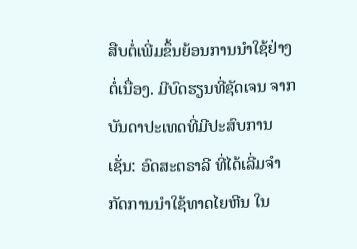ສືບຕໍ່ເພີ່ມຂຶ້ນຍ້ອນການນໍາໃຊ້ຢ່າງຕໍ່ເນື່ອງ. ມີບົດຮຽນທີ່ຊັດເຈນ ຈາກບັນດາປະເທດທີ່ມີປະສົບການ ເຊັ່ນ: ອົດສະຕຣາລີ ທີ່ໄດ້ເລີ່ມຈຳກັດການນໍາໃຊ້ທາດໄຍຫີນ ໃນ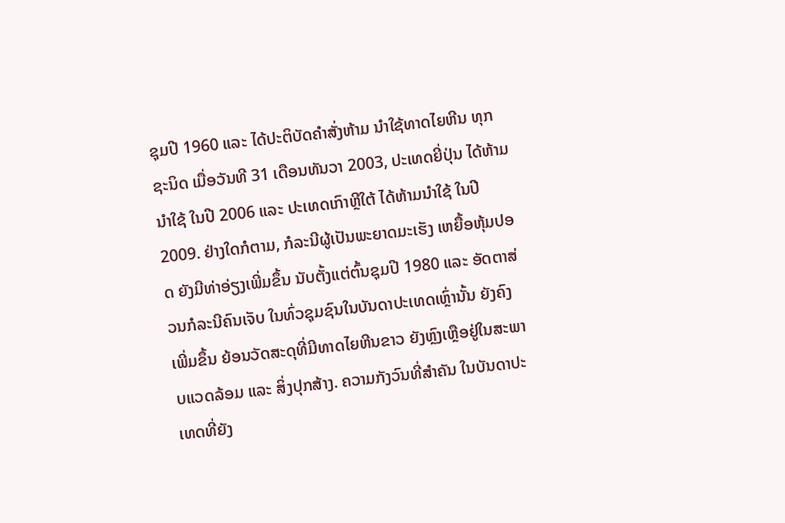ຊຸມປີ 1960 ແລະ ໄດ້ປະຕິບັດຄໍາສັ່ງຫ້າມ ນຳໃຊ້ທາດໄຍຫີນ ທຸກຊະນິດ ເມື່ອວັນທີ 31 ເດືອນທັນວາ 2003, ປະເທດຍີ່ປຸ່ນ ໄດ້ຫ້າມນໍາໃຊ້ ໃນປີ 2006 ແລະ ປະເທດເກົາຫຼີໃຕ້ ໄດ້ຫ້າມນຳໃຊ້ ໃນປີ 2009. ຢ່າງໃດກໍຕາມ, ກໍລະນີຜູ້ເປັນພະຍາດມະເຮັງ ເຫຍື້ອຫຸ້ມປອດ ຍັງມີທ່າອ່ຽງເພີ່ມຂຶ້ນ ນັບຕັ້ງແຕ່ຕົ້ນຊຸມປີ 1980 ແລະ ອັດຕາສ່ວນກໍລະນີຄົນເຈັບ ໃນທົ່ວຊຸມຊົນໃນບັນດາປະເທດເຫຼົ່ານັ້ນ ຍັງຄົງເພີ່ມຂຶ້ນ ຍ້ອນວັດສະດຸທີ່ມີທາດໄຍຫີນຂາວ ຍັງຫຼົງເຫຼືອຢູ່ໃນສະພາບແວດລ້ອມ ແລະ ສິ່ງປຸກສ້າງ. ຄວາມກັງວົນທີ່ສໍາຄັນ ໃນບັນດາປະເທດທີ່ຍັງ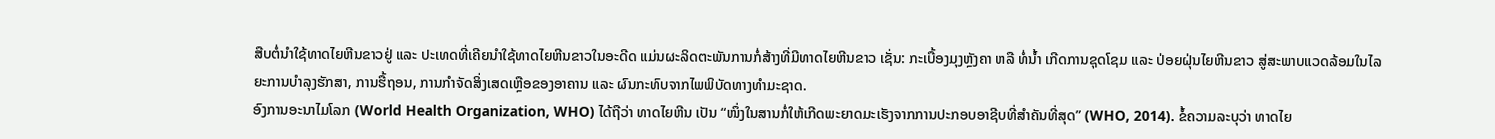ສືບຕໍ່ນຳໃຊ້ທາດໄຍຫີນຂາວຢູ່ ແລະ ປະເທດທີ່ເຄີຍນໍາໃຊ້ທາດໄຍຫີນຂາວໃນອະດີດ ແມ່ນຜະລິດຕະພັນການກໍ່ສ້າງທີ່ມີທາດໄຍຫີນຂາວ ເຊັ່ນ: ກະເບື້ອງມຸງຫຼັງຄາ ຫລື ທໍ່ນໍ້າ ເກີດການຊຸດໂຊມ ແລະ ປ່ອຍຝຸ່ນໄຍຫີນຂາວ ສູ່ສະພາບແວດລ້ອມໃນໄລຍະການບຳລຸງຮັກສາ, ການຮື້ຖອນ, ການກຳຈັດສິ່ງເສດເຫຼືອຂອງອາຄານ ແລະ ຜົນກະທົບຈາກໄພພິບັດທາງທຳມະຊາດ.
ອົງການອະນາໄມໂລກ (World Health Organization, WHO) ໄດ້ຖືວ່າ ທາດໄຍຫີນ ເປັນ “ໜຶ່ງໃນສານກໍ່ໃຫ້ເກີດພະຍາດມະເຮັງຈາກການປະກອບອາຊີບທີ່ສໍາຄັນທີ່ສຸດ” (WHO, 2014). ຂໍ້ຄວາມລະບຸວ່າ ທາດໄຍ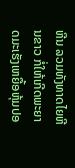ຫີນ ລວມທັງທາດໄຍຫີນຂາວ ກໍ່ໃຫ້ເກີດພະຍາດມະເຮັງເຫຍື້ອຫຸ້ມປອ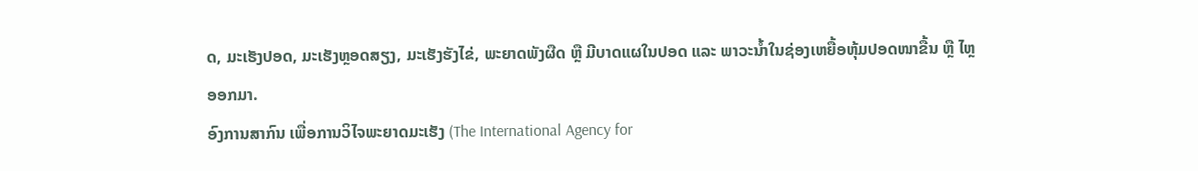ດ, ມະເຮັງປອດ, ມະເຮັງຫຼອດສຽງ, ມະເຮັງຮັງໄຂ່, ພະຍາດພັງຜືດ ຫຼື ມີບາດແຜໃນປອດ ແລະ ພາວະນໍ້າໃນຊ່ອງເຫຍື້ອຫຸ້ມປອດໜາຂື້ນ ຫຼື ໄຫຼອອກມາ.
ອົງການສາກົນ ເພື່ອການວິໄຈພະຍາດມະເຮັງ (The International Agency for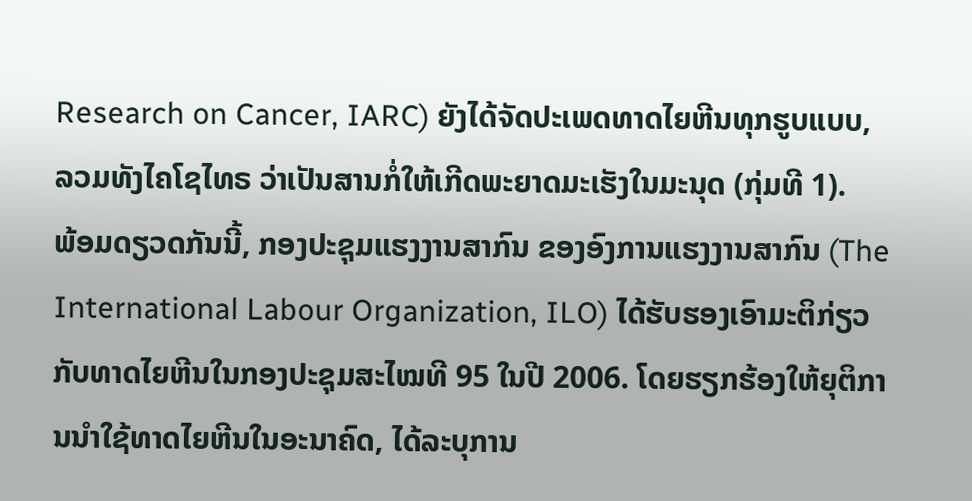Research on Cancer, IARC) ຍັງໄດ້ຈັດປະເພດທາດໄຍຫີນທຸກຮູບແບບ, ລວມທັງໄຄໂຊໄທຣ ວ່າເປັນສານກໍ່ໃຫ້ເກີດພະຍາດມະເຮັງໃນມະນຸດ (ກຸ່ມທີ 1).
ພ້ອມດຽວດກັນນີ້, ກອງປະຊຸມແຮງງານສາກົນ ຂອງອົງການແຮງງານສາກົນ (The International Labour Organization, ILO) ໄດ້ຮັບຮອງເອົາມະຕິກ່ຽວກັບທາດໄຍຫີນໃນກອງປະຊຸມສະໄໝທີ 95 ໃນປີ 2006. ໂດຍຮຽກຮ້ອງໃຫ້ຍຸຕິການນໍາໃຊ້ທາດໄຍຫີນໃນອະນາຄົດ, ໄດ້ລະບຸການ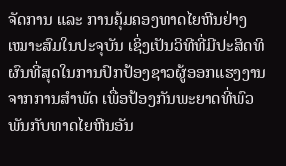ຈັດການ ແລະ ການຄຸ້ມຄອງທາດໄຍຫີນຢ່າງເໝາະສົມໃນປະຈຸບັນ ເຊິ່ງເປັນວິທີທີ່ມີປະສິດທິຜົນທີ່ສຸດໃນການປົກປ້ອງຊາວຜູ້ອອກແຮງງານຈາກການສຳພັດ ເພື່ອປ້ອງກັນພະຍາດທີ່ພົວພັນກັບທາດໄຍຫີນອັນ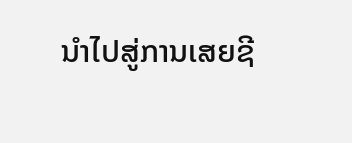ນໍາໄປສູ່ການເສຍຊີ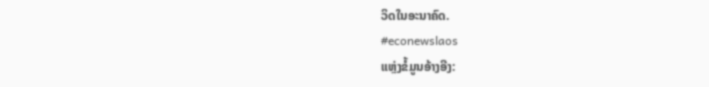ວິດໃນອະນາຄົດ.
#econewslaos
ແຫຼ່ງຂໍ້ມູນອ້າງອີງ: